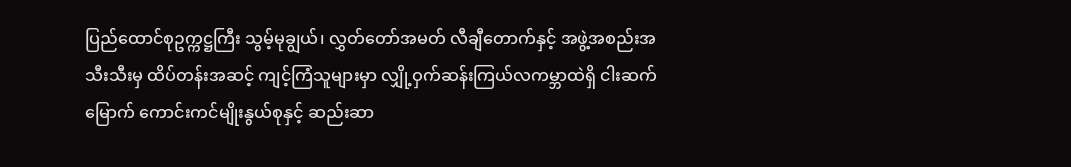ပြည်ထောင်စုဥက္ကဋ္ဌကြီး သွမ့်မုချွယ်၊ လွှတ်တော်အမတ် လီချီတောက်နှင့် အဖွဲ့အစည်းအသီးသီးမှ ထိပ်တန်းအဆင့် ကျင့်ကြံသူများမှာ လျှို့ဝှက်ဆန်းကြယ်လကမ္ဘာထဲရှိ ငါးဆက်မြောက် ကောင်းကင်မျိုးနွယ်စုနှင့် ဆည်းဆာ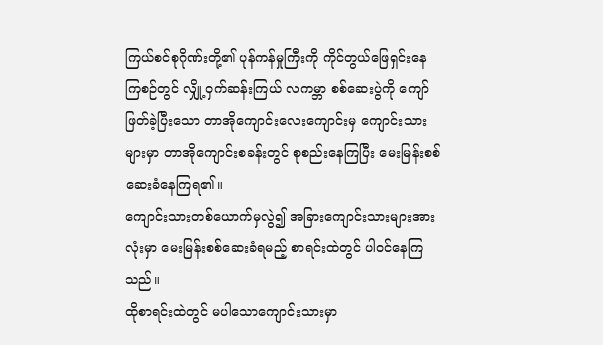ကြယ်စင်စုဂိုဏ်းတို့၏ ပုန်ကန်မှုကြီးကို ကိုင်တွယ်ဖြေရှင်းနေကြစဉ်တွင် လျှို့ဝှက်ဆန်းကြယ် လကမ္ဘာ စစ်ဆေးပွဲကို ကျော်ဖြတ်ခဲ့ပြီးသော တာအိုကျောင်းလေးကျောင်းမှ ကျောင်းသားများမှာ တာအိုကျောင်းစခန်းတွင် စုစည်းနေကြပြီး မေးမြန်းစစ်ဆေးခံနေကြရ၏။
ကျောင်းသားတစ်ယောက်မှလွဲ၍ အခြားကျောင်းသားများအားလုံးမှာ မေးမြန်းစစ်ဆေးခံရမည့် စာရင်းထဲတွင် ပါဝင်နေကြသည်။
ထိုစာရင်းထဲတွင် မပါသောကျောင်းသားမှာ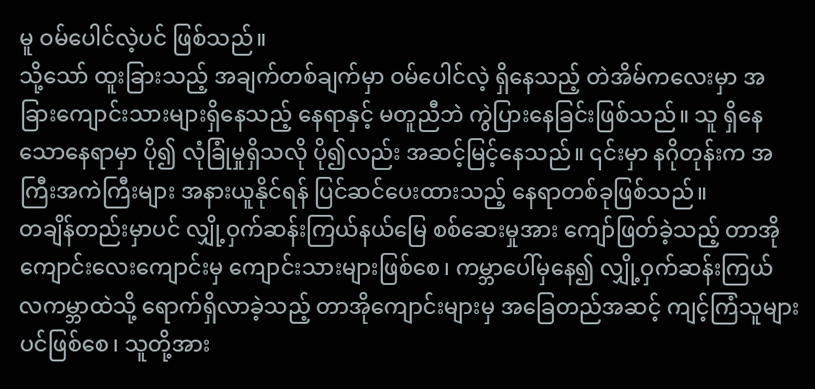မူ ဝမ်ပေါင်လဲ့ပင် ဖြစ်သည်။
သို့သော် ထူးခြားသည့် အချက်တစ်ချက်မှာ ဝမ်ပေါင်လဲ့ ရှိနေသည့် တဲအိမ်ကလေးမှာ အခြားကျောင်းသားများရှိနေသည့် နေရာနှင့် မတူညီဘဲ ကွဲပြားနေခြင်းဖြစ်သည်။ သူ ရှိနေသောနေရာမှာ ပို၍ လုံခြုံမှုရှိသလို ပို၍လည်း အဆင့်မြင့်နေသည်။ ၎င်းမှာ နဂိုတုန်းက အကြီးအကဲကြီးများ အနားယူနိုင်ရန် ပြင်ဆင်ပေးထားသည့် နေရာတစ်ခုဖြစ်သည်။
တချိန်တည်းမှာပင် လျှို့ဝှက်ဆန်းကြယ်နယ်မြေ စစ်ဆေးမှုအား ကျော်ဖြတ်ခဲ့သည့် တာအိုကျောင်းလေးကျောင်းမှ ကျောင်းသားများဖြစ်စေ၊ ကမ္ဘာပေါ်မှနေ၍ လျှို့ဝှက်ဆန်းကြယ် လကမ္ဘာထဲသို့ ရောက်ရှိလာခဲ့သည့် တာအိုကျောင်းများမှ အခြေတည်အဆင့် ကျင့်ကြံသူများပင်ဖြစ်စေ၊ သူတို့အား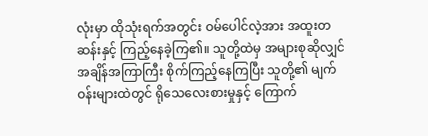လုံးမှာ ထိုသုံးရက်အတွင်း ဝမ်ပေါင်လဲ့အား အထူးတဆန်းနှင့် ကြည့်နေခဲ့ကြ၏။ သူတို့ထဲမှ အများစုဆိုလျှင် အချိန်အကြာကြီး စိုက်ကြည့်နေကြပြီး သူတို့၏ မျက်ဝန်းများထဲတွင် ရိုသေလေးစားမှုနှင့် ကြောက်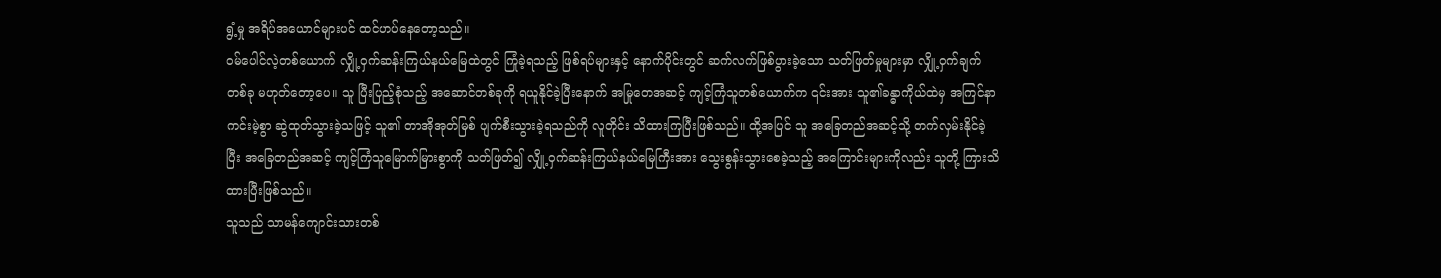ရွံ့မှု အရိပ်အယောင်များပင် ထင်ဟပ်နေတော့သည်။
ဝမ်ပေါင်လဲ့တစ်ယောက် လျှို့ဝှက်ဆန်းကြယ်နယ်မြေထဲတွင် ကြုံခဲ့ရသည့် ဖြစ်ရပ်များနှင့် နောက်ပိုင်းတွင် ဆက်လက်ဖြစ်ပွားခဲ့သော သတ်ဖြတ်မှုများမှာ လျှို့ဝှက်ချက်တစ်ခု မဟုတ်တော့ပေ။ သူ ပြီးပြည့်စုံသည့် အဆောင်တစ်ခုကို ရယူနိုင်ခဲ့ပြီးနောက် အမြုတေအဆင့် ကျင့်ကြံသူတစ်ယောက်က ၎င်းအား သူ၏ခန္ဓာကိုယ်ထဲမှ အကြင်နာကင်းမဲ့စွာ ဆွဲထုတ်သွားခဲ့သဖြင့် သူ၏ တာအိုအုတ်မြစ် ပျက်စီးသွားခဲ့ရသည်ကို လူတိုင်း သိထားကြပြီးဖြစ်သည်။ ထို့အပြင် သူ အခြေတည်အဆင့်သို့ တက်လှမ်းနိုင်ခဲ့ပြီး အခြေတည်အဆင့် ကျင့်ကြံသူမြောက်မြားစွာကို သတ်ဖြတ်၍ လျှို့ဝှက်ဆန်းကြယ်နယ်မြေကြီးအား သွေးစွန်းသွားစေခဲ့သည့် အကြောင်းများကိုလည်း သူတို့ ကြားသိထားပြီးဖြစ်သည်။
သူသည် သာမန်ကျောင်းသားတစ်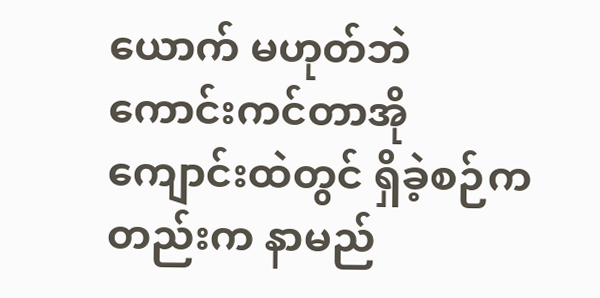ယောက် မဟုတ်ဘဲ ကောင်းကင်တာအိုကျောင်းထဲတွင် ရှိခဲ့စဉ်ကတည်းက နာမည်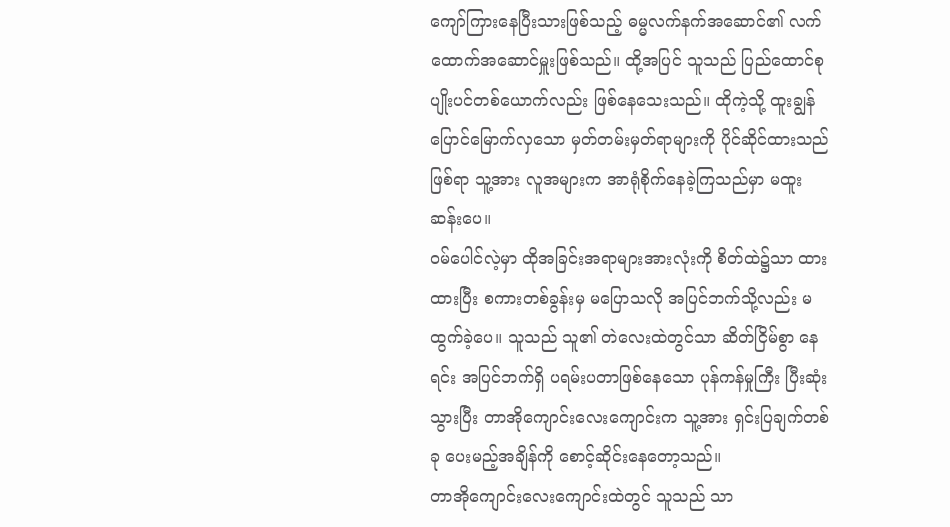ကျော်ကြားနေပြီးသားဖြစ်သည့် ဓမ္မလက်နက်အဆောင်၏ လက်ထောက်အဆောင်မှူးဖြစ်သည်။ ထို့အပြင် သူသည် ပြည်ထောင်စု ပျိုးပင်တစ်ယောက်လည်း ဖြစ်နေသေးသည်။ ထိုကဲ့သို့ ထူးချွန်ပြောင်မြောက်လှသော မှတ်တမ်းမှတ်ရာများကို ပိုင်ဆိုင်ထားသည်ဖြစ်ရာ သူ့အား လူအများက အာရုံစိုက်နေခဲ့ကြသည်မှာ မထူးဆန်းပေ။
ဝမ်ပေါင်လဲ့မှာ ထိုအခြင်းအရာများအားလုံးကို စိတ်ထဲ၌သာ ထားထားပြီး စကားတစ်ခွန်းမှ မပြောသလို အပြင်ဘက်သို့လည်း မထွက်ခဲ့ပေ။ သူသည် သူ၏ တဲလေးထဲတွင်သာ ဆိတ်ငြိမ်စွာ နေရင်း အပြင်ဘက်ရှိ ပရမ်းပတာဖြစ်နေသော ပုန်ကန်မှုကြီး ပြီးဆုံးသွားပြီး တာအိုကျောင်းလေးကျောင်းက သူ့အား ရှင်းပြချက်တစ်ခု ပေးမည့်အချိန်ကို စောင့်ဆိုင်းနေတော့သည်။
တာအိုကျောင်းလေးကျောင်းထဲတွင် သူသည် သာ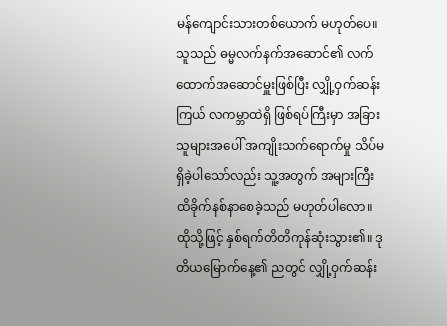မန်ကျောင်းသားတစ်ယောက် မဟုတ်ပေ။ သူသည် ဓမ္မလက်နက်အဆောင်၏ လက်ထောက်အဆောင်မှူးဖြစ်ပြီး လျှို့ဝှက်ဆန်းကြယ် လကမ္ဘာထဲရှိ ဖြစ်ရပ်ကြီးမှာ အခြားသူများအပေါ် အကျိုးသက်ရောက်မှု သိပ်မရှိခဲ့ပါသော်လည်း သူ့အတွက် အများကြီး ထိခိုက်နစ်နာစေခဲ့သည် မဟုတ်ပါလော။
ထိုသို့ဖြင့် နှစ်ရက်တိတိကုန်ဆုံးသွား၏။ ဒုတိယမြောက်နေ့၏ ညတွင် လျှို့ဝှက်ဆန်း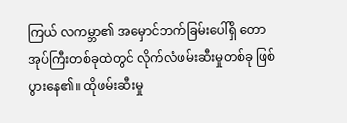ကြယ် လကမ္ဘာ၏ အမှောင်ဘက်ခြမ်းပေါ်ရှိ တောအုပ်ကြီးတစ်ခုထဲတွင် လိုက်လံဖမ်းဆီးမှုတစ်ခု ဖြစ်ပွားနေ၏။ ထိုဖမ်းဆီးမှု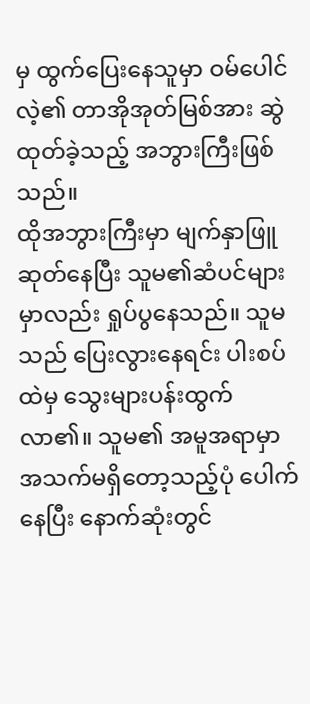မှ ထွက်ပြေးနေသူမှာ ဝမ်ပေါင်လဲ့၏ တာအိုအုတ်မြစ်အား ဆွဲထုတ်ခဲ့သည့် အဘွားကြီးဖြစ်သည်။
ထိုအဘွားကြီးမှာ မျက်နှာဖြူဆုတ်နေပြီး သူမ၏ဆံပင်များမှာလည်း ရှုပ်ပွနေသည်။ သူမသည် ပြေးလွားနေရင်း ပါးစပ်ထဲမှ သွေးများပန်းထွက်လာ၏။ သူမ၏ အမူအရာမှာ အသက်မရှိတော့သည့်ပုံ ပေါက်နေပြီး နောက်ဆုံးတွင်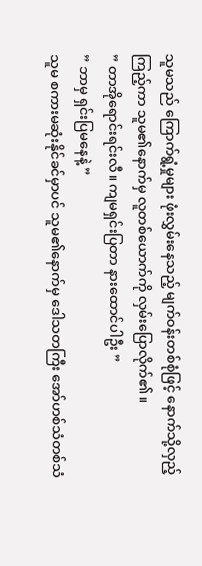သူမသည် ကြောက်ရွံ့မှုများ ဖုံးလွှမ်းနေသည့် မျက်ဝန်းတစ်စုံဖြင့် နောက်သို့လှည့်ကြည့်ကာ သူမ၏နောက်မှ လူတစ်ယောက်ကို လှမ်းပြောလိုက်၏။
” တာအိုရောင်းရင်းလီ။ ကျမရှင်းပြတာ နားထောင်ပါဦး ”
” ဘာမှ ရှင်းပြမနေနဲ့ ”
သူမ စကားမဆုံးနိုင်ခင်မှာပင် သူမ၏နောက်မှ ဒေါသတကြီး အော်ဟစ်သံတစ်သံ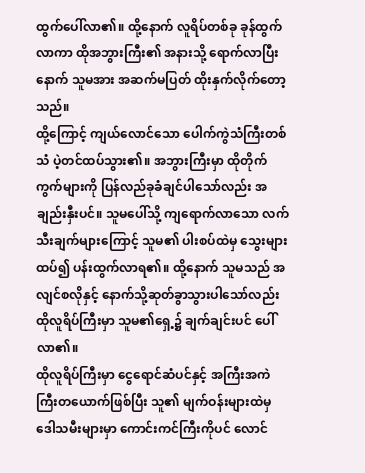ထွက်ပေါ်လာ၏။ ထို့နောက် လူရိပ်တစ်ခု ခုန်ထွက်လာကာ ထိုအဘွားကြီး၏ အနားသို့ ရောက်လာပြီးနောက် သူမအား အဆက်မပြတ် ထိုးနှက်လိုက်တော့သည်။
ထို့ကြောင့် ကျယ်လောင်သော ပေါက်ကွဲသံကြီးတစ်သံ ပဲ့တင်ထပ်သွား၏။ အဘွားကြီးမှာ ထိုတိုက်ကွက်များကို ပြန်လည်ခုခံချင်ပါသော်လည်း အချည်းနှီးပင်။ သူမပေါ်သို့ ကျရောက်လာသော လက်သီးချက်များကြောင့် သူမ၏ ပါးစပ်ထဲမှ သွေးများထပ်၍ ပန်းထွက်လာရ၏။ ထို့နောက် သူမသည် အလျင်စလိုနှင့် နောက်သို့ဆုတ်ခွာသွားပါသော်လည်း ထိုလူရိပ်ကြီးမှာ သူမ၏ရှေ့၌ ချက်ချင်းပင် ပေါ်လာ၏။
ထိုလူရိပ်ကြီးမှာ ငွေရောင်ဆံပင်နှင့် အကြီးအကဲကြီးတယောက်ဖြစ်ပြီး သူ၏ မျက်ဝန်းများထဲမှ ဒေါသမီးများမှာ ကောင်းကင်ကြီးကိုပင် လောင်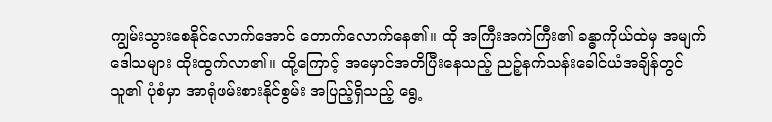ကျွမ်းသွားစေနိုင်လောက်အောင် တောက်လောက်နေ၏။ ထို အကြီးအကဲကြီး၏ ခန္ဓာကိုယ်ထဲမှ အမျက်ဒေါသများ ထိုးထွက်လာ၏။ ထို့ကြောင့် အမှောင်အတိပြီးနေသည့် ညဉ့်နက်သန်းခေါင်ယံအချိန်တွင် သူ၏ ပုံစံမှာ အာရုံဖမ်းစားနိုင်စွမ်း အပြည့်ရှိသည့် ရွေ့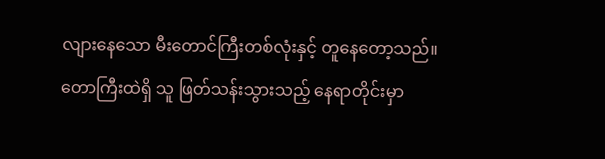လျားနေသော မီးတောင်ကြီးတစ်လုံးနှင့် တူနေတော့သည်။
တောကြီးထဲရှိ သူ ဖြတ်သန်းသွားသည့် နေရာတိုင်းမှာ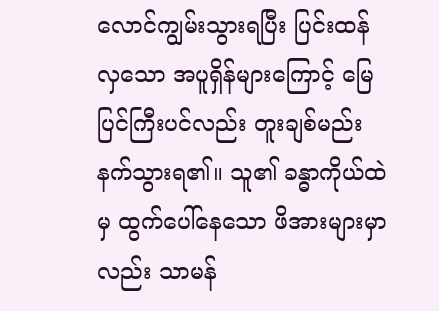လောင်ကျွမ်းသွားရပြီး ပြင်းထန်လှသော အပူရှိန်များကြောင့် မြေပြင်ကြီးပင်လည်း တူးချစ်မည်းနက်သွားရ၏။ သူ၏ ခန္ဓာကိုယ်ထဲမှ ထွက်ပေါ်နေသော ဖိအားများမှာလည်း သာမန်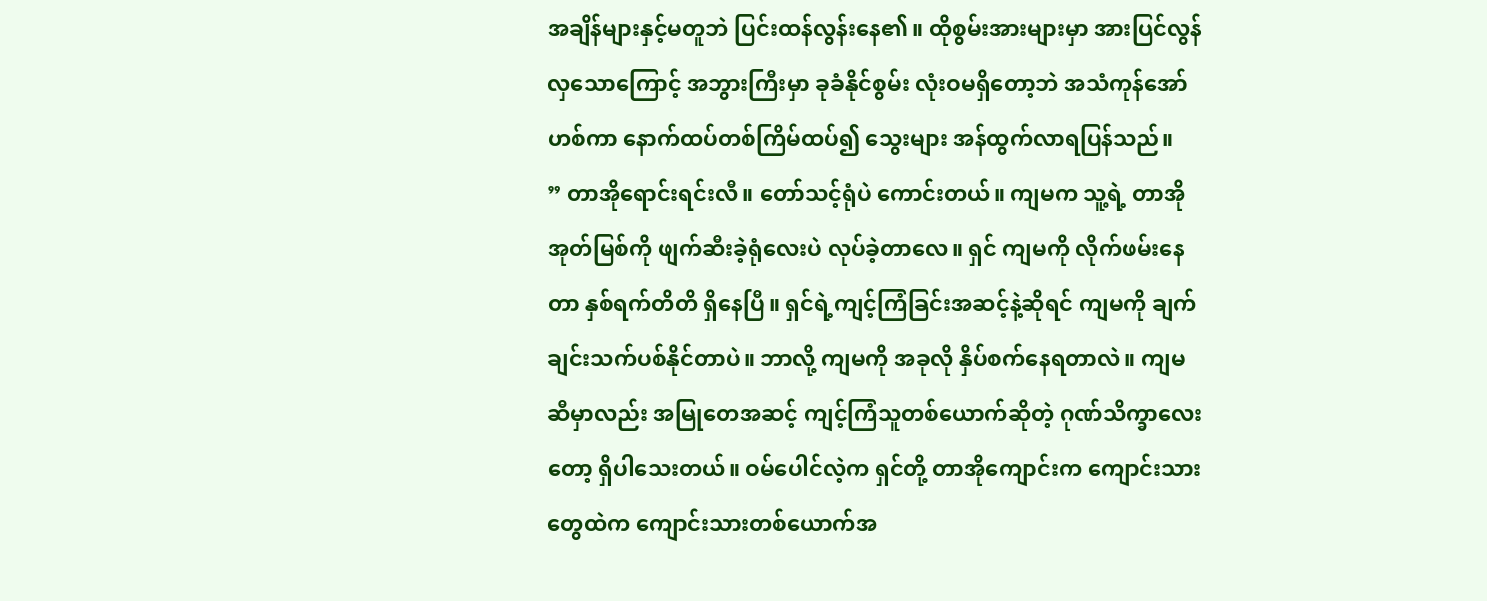အချိန်များနှင့်မတူဘဲ ပြင်းထန်လွန်းနေ၏။ ထိုစွမ်းအားများမှာ အားပြင်လွန်လှသောကြောင့် အဘွားကြီးမှာ ခုခံနိုင်စွမ်း လုံးဝမရှိတော့ဘဲ အသံကုန်အော်ဟစ်ကာ နောက်ထပ်တစ်ကြိမ်ထပ်၍ သွေးများ အန်ထွက်လာရပြန်သည်။
” တာအိုရောင်းရင်းလီ။ တော်သင့်ရုံပဲ ကောင်းတယ်။ ကျမက သူ့ရဲ့ တာအိုအုတ်မြစ်ကို ဖျက်ဆီးခဲ့ရုံလေးပဲ လုပ်ခဲ့တာလေ။ ရှင် ကျမကို လိုက်ဖမ်းနေတာ နှစ်ရက်တိတိ ရှိနေပြီ။ ရှင်ရဲ့ကျင့်ကြံခြင်းအဆင့်နဲ့ဆိုရင် ကျမကို ချက်ချင်းသက်ပစ်နိုင်တာပဲ။ ဘာလို့ ကျမကို အခုလို နှိပ်စက်နေရတာလဲ။ ကျမဆီမှာလည်း အမြုတေအဆင့် ကျင့်ကြံသူတစ်ယောက်ဆိုတဲ့ ဂုဏ်သိက္ခာလေးတော့ ရှိပါသေးတယ်။ ဝမ်ပေါင်လဲ့က ရှင်တို့ တာအိုကျောင်းက ကျောင်းသားတွေထဲက ကျောင်းသားတစ်ယောက်အ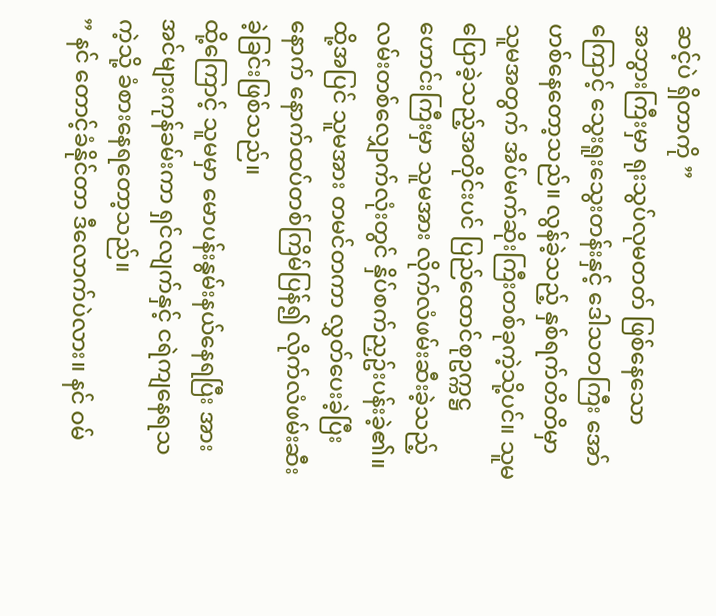ဆင့်ပဲ ရှိတာကို ”
အဘွားကြီးမှာ ရုးသွပ်လုမတတ် ဖြစ်နေသောကြောင့် သွေးရူးသွေးတန်းနှင့် ဒေါသတကြီး အော်ဟစ်နေတော့သည်။ လွန်ခဲ့သည့် နှစ်ရက်တိတိမှာ သူမအတွက် အိပ်မက်ဆိုးကြီးတစ်ခုကဲ့သို့ပင်။ သူမ ပြောခဲ့သည့်အတိုင်းပင် ပြည်ထောင်စုဥက္ကဋ္ဌဟောင်းကြီးမှာ သူမအား လိုက်လံဖမ်းဆီးခဲ့သည့် လမ်းတစ်လျှောက်လုံးတွင် နှိပ်စက်ညှဥ်းပန်းခဲ့၏။ ထို့အပြင် သူမအား တမင်တကာ လွှတ်ပေးခဲ့ပြီးနောက် နောက်ထပ်တစ်ကြိမ်ပြန်၍ လိုက်လံဖမ်းဆီးခဲ့ခြင်းဖြစ်သည်။
ထို့ကြောင့် သူမမှာ မောပန်းနွမ်းနယ်နေရပြီး အားအင်များကုန်ခမ်းကာ ရှင်လျက်နှင့် ငရဲကျနေရသကဲ့သို့ ခံစားနေရတော့သည်။
” နင် တောင့်ခံနိုင်တာ ဒီလောက်ပဲလား။ နင် ဝမ်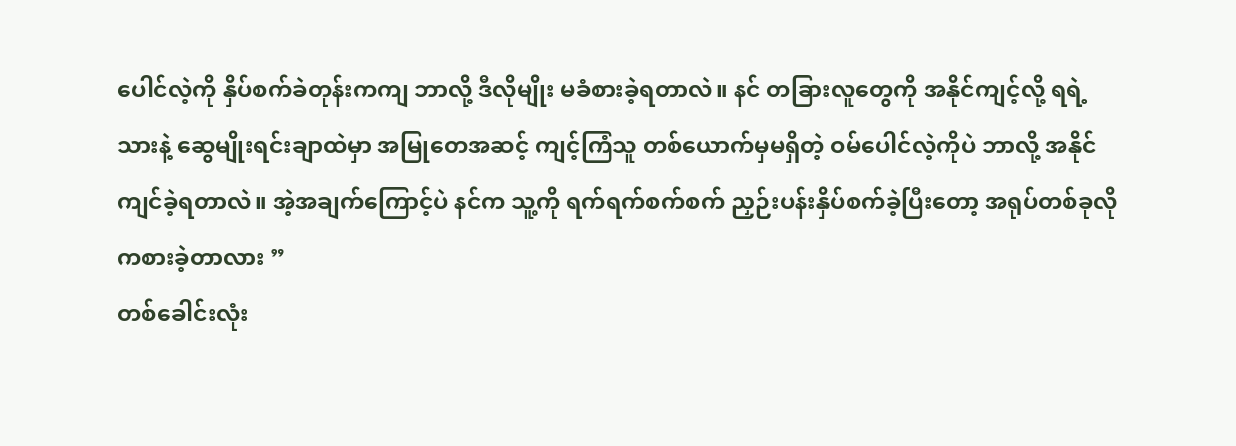ပေါင်လဲ့ကို နှိပ်စက်ခဲတုန်းကကျ ဘာလို့ ဒီလိုမျိုး မခံစားခဲ့ရတာလဲ။ နင် တခြားလူတွေကို အနိုင်ကျင့်လို့ ရရဲ့သားနဲ့ ဆွေမျိုးရင်းချာထဲမှာ အမြုတေအဆင့် ကျင့်ကြံသူ တစ်ယောက်မှမရှိတဲ့ ဝမ်ပေါင်လဲ့ကိုပဲ ဘာလို့ အနိုင်ကျင်ခဲ့ရတာလဲ။ အဲ့အချက်ကြောင့်ပဲ နင်က သူ့ကို ရက်ရက်စက်စက် ညှဉ်းပန်းနှိပ်စက်ခဲ့ပြီးတော့ အရုပ်တစ်ခုလို ကစားခဲ့တာလား ”
တစ်ခေါင်းလုံး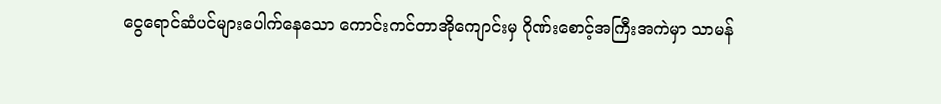ငွေရောင်ဆံပင်များပေါက်နေသော ကောင်းကင်တာအိုကျောင်းမှ ဂိုဏ်းစောင့်အကြီးအကဲမှာ သာမန်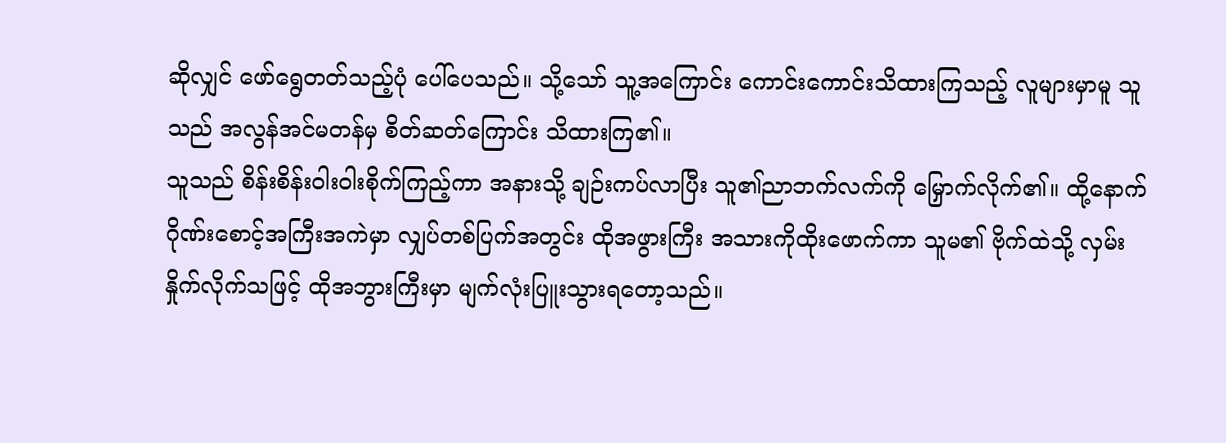ဆိုလျှင် ဖော်ရွေတတ်သည့်ပုံ ပေါ်ပေသည်။ သို့သော် သူ့အကြောင်း ကောင်းကောင်းသိထားကြသည့် လူများမှာမူ သူသည် အလွန်အင်မတန်မှ စိတ်ဆတ်ကြောင်း သိထားကြ၏။
သူသည် စိန်းစိန်းဝါးဝါးစိုက်ကြည့်ကာ အနားသို့ ချဉ်းကပ်လာပြီး သူ၏ညာဘက်လက်ကို မြှောက်လိုက်၏။ ထို့နောက် ဂိုဏ်းစောင့်အကြီးအကဲမှာ လျှပ်တစ်ပြက်အတွင်း ထိုအဖွားကြီး အသားကိုထိုးဖောက်ကာ သူမ၏ ဗိုက်ထဲသို့ လှမ်းနှိုက်လိုက်သဖြင့် ထိုအဘွားကြီးမှာ မျက်လုံးပြူးသွားရတော့သည်။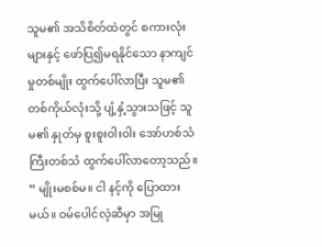သူမ၏ အသိစိတ်ထဲတွင် စကားလုံးများနှင့် ဖော်ပြ၍မရနိုင်သော နာကျင်မှုတစ်မျိုး ထွက်ပေါ်လာပြီး သူမ၏ တစ်ကိုယ်လုံးသို့ ပျံ့နှံ့သွားသဖြင့် သူမ၏ နှုတ်မှ စူးစူးဝါးဝါး အော်ဟစ်သံကြီးတစ်သံ ထွက်ပေါ်လာတော့သည်။
” မျိုးမစစ်မ။ ငါ နင့်ကို ပြောထားမယ်။ ဝမ်ပေါင်လဲ့ဆီမှာ အမြု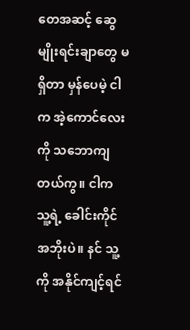တေအဆင့် ဆွေမျိုးရင်းချာတွေ မရှိတာ မှန်ပေမဲ့ ငါက အဲ့ကောင်လေးကို သဘောကျတယ်ကွ။ ငါက သူ့ရဲ့ ခေါင်းကိုင်အဘိုးပဲ။ နင် သူ့ကို အနိုင်ကျင့်ရင်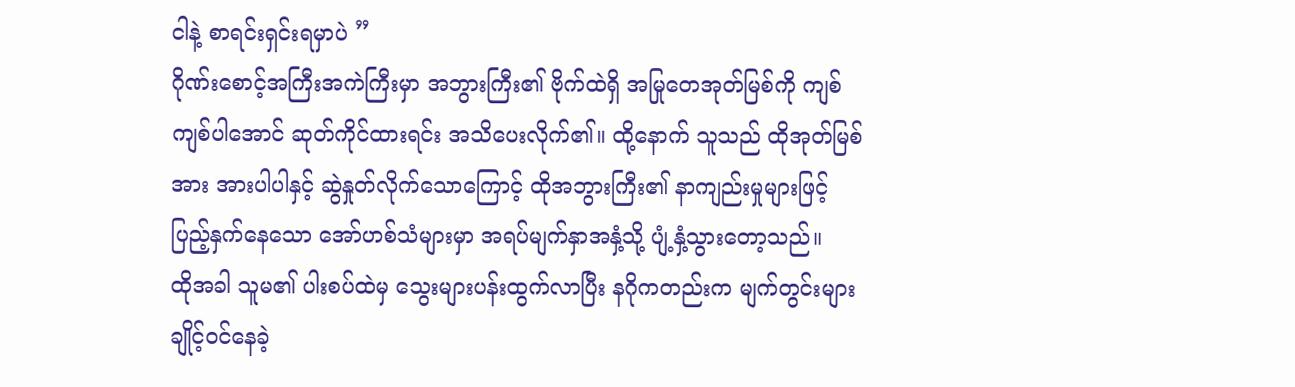ငါနဲ့ စာရင်းရှင်းရမှာပဲ ”
ဂိုဏ်းစောင့်အကြီးအကဲကြီးမှာ အဘွားကြီး၏ ဗိုက်ထဲရှိ အမြုတေအုတ်မြစ်ကို ကျစ်ကျစ်ပါအောင် ဆုတ်ကိုင်ထားရင်း အသိပေးလိုက်၏။ ထို့နောက် သူသည် ထိုအုတ်မြစ်အား အားပါပါနှင့် ဆွဲနှုတ်လိုက်သောကြောင့် ထိုအဘွားကြီး၏ နာကျည်းမှုများဖြင့် ပြည့်နှက်နေသော အော်ဟစ်သံများမှာ အရပ်မျက်နှာအနှံ့သို့ ပျံ့နှံ့သွားတော့သည်။
ထိုအခါ သူမ၏ ပါးစပ်ထဲမှ သွေးများပန်းထွက်လာပြီး နဂိုကတည်းက မျက်တွင်းများ ချိုင့်ဝင်နေခဲ့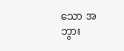သော အဘွား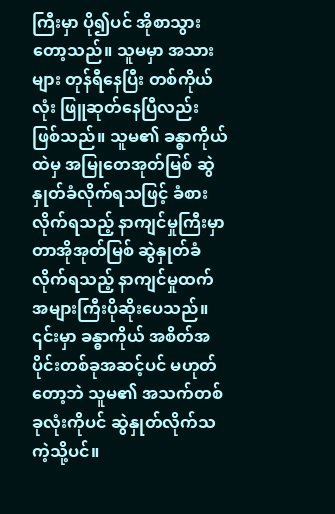ကြီးမှာ ပို၍ပင် အိုစာသွားတော့သည်။ သူမမှာ အသားများ တုန်ရီနေပြီး တစ်ကိုယ်လုံး ဖြူဆုတ်နေပြီလည်း ဖြစ်သည်။ သူမ၏ ခန္ဓာကိုယ်ထဲမှ အမြုတေအုတ်မြစ် ဆွဲနှုတ်ခံလိုက်ရသဖြင့် ခံစားလိုက်ရသည့် နာကျင်မှုကြီးမှာ တာအိုအုတ်မြစ် ဆွဲနှုတ်ခံလိုက်ရသည့် နာကျင်မှုထက် အများကြီးပိုဆိုးပေသည်။ ၎င်းမှာ ခန္ဓာကိုယ် အစိတ်အပိုင်းတစ်ခုအဆင့်ပင် မဟုတ်တော့ဘဲ သူမ၏ အသက်တစ်ခုလုံးကိုပင် ဆွဲနှုတ်လိုက်သကဲ့သို့ပင်။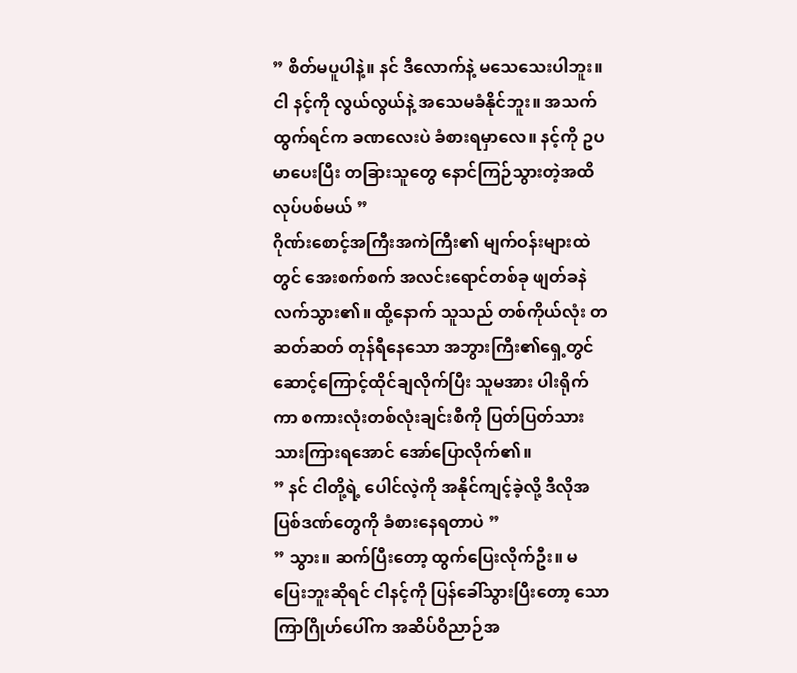” စိတ်မပူပါနဲ့။ နင် ဒီလောက်နဲ့ မသေသေးပါဘူး။ ငါ နင့်ကို လွယ်လွယ်နဲ့ အသေမခံနိုင်ဘူး။ အသက်ထွက်ရင်က ခဏလေးပဲ ခံစားရမှာလေ။ နင့်ကို ဥပမာပေးပြီး တခြားသူတွေ နောင်ကြဉ်သွားတဲ့အထိ လုပ်ပစ်မယ် ”
ဂိုဏ်းစောင့်အကြီးအကဲကြီး၏ မျက်ဝန်းများထဲတွင် အေးစက်စက် အလင်းရောင်တစ်ခု ဖျတ်ခနဲလက်သွား၏။ ထို့နောက် သူသည် တစ်ကိုယ်လုံး တဆတ်ဆတ် တုန်ရီနေသော အဘွားကြီး၏ရှေ့တွင် ဆောင့်ကြောင့်ထိုင်ချလိုက်ပြီး သူမအား ပါးရိုက်ကာ စကားလုံးတစ်လုံးချင်းစီကို ပြတ်ပြတ်သားသားကြားရအောင် အော်ပြောလိုက်၏။
” နင် ငါတို့ရဲ့ ပေါင်လဲ့ကို အနိုင်ကျင့်ခဲ့လို့ ဒီလိုအပြစ်ဒဏ်တွေကို ခံစားနေရတာပဲ ”
” သွား။ ဆက်ပြီးတော့ ထွက်ပြေးလိုက်ဦး။ မပြေးဘူးဆိုရင် ငါနင့်ကို ပြန်ခေါ်သွားပြီးတော့ သောကြာဂြိုဟ်ပေါ်က အဆိပ်ဝိညာဉ်အ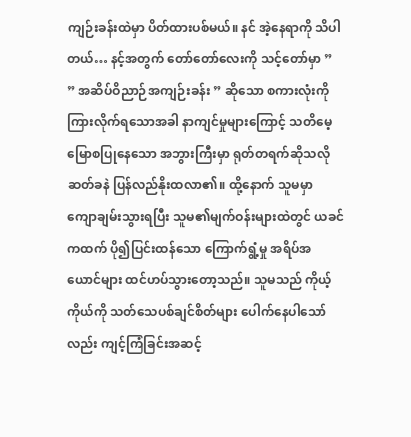ကျဉ်းခန်းထဲမှာ ပိတ်ထားပစ်မယ်။ နင် အဲ့နေရာကို သိပါတယ်… နင့်အတွက် တော်တော်လေးကို သင့်တော်မှာ ”
” အဆိပ်ဝိညာဉ်အကျဉ်းခန်း ” ဆိုသော စကားလုံးကိုကြားလိုက်ရသောအခါ နာကျင်မှုများကြောင့် သတိမေ့မြောစပြုနေသော အဘွားကြီးမှာ ရုတ်တရက်ဆိုသလို ဆတ်ခနဲ ပြန်လည်နိုးထလာ၏။ ထို့နောက် သူမမှာ ကျောချမ်းသွားရပြီး သူမ၏မျက်ဝန်းများထဲတွင် ယခင်ကထက် ပို၍ပြင်းထန်သော ကြောက်ရွံ့မှု အရိပ်အယောင်များ ထင်ဟပ်သွားတော့သည်။ သူမသည် ကိုယ့်ကိုယ်ကို သတ်သေပစ်ချင်စိတ်များ ပေါက်နေပါသော်လည်း ကျင့်ကြံခြင်းအဆင့်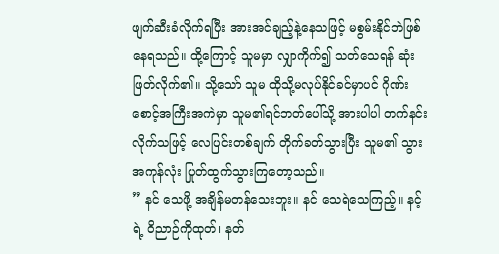ဖျက်ဆီးခံလိုက်ရပြီး အားအင်ချည့်နဲ့နေသဖြင့် မစွမ်းနိုင်ဘဲဖြစ်နေရသည်။ ထို့ကြောင့် သူမမှာ လျှာကိုက်၍ သတ်သေရန် ဆုံးဖြတ်လိုက်၏။ သို့သော် သူမ ထိုသို့မလုပ်နိုင်ခင်မှာပင် ဂိုဏ်းစောင့်အကြီးအကဲမှာ သူမ၏ရင်ဘတ်ပေါ်သို့ အားပါပါ တက်နင်းလိုက်သဖြင့် လေပြင်းတစ်ချက် တိုက်ခတ်သွားပြီး သူမ၏ သွားအကုန်လုံး ပြုတ်ထွက်သွားကြတော့သည်။
” နင် သေဖို့ အချိန်မတန်သေးဘူး။ နင် သေရဲသေကြည့်။ နင့်ရဲ့ ဝိညာဉ်ကိုထုတ်၊ နတ်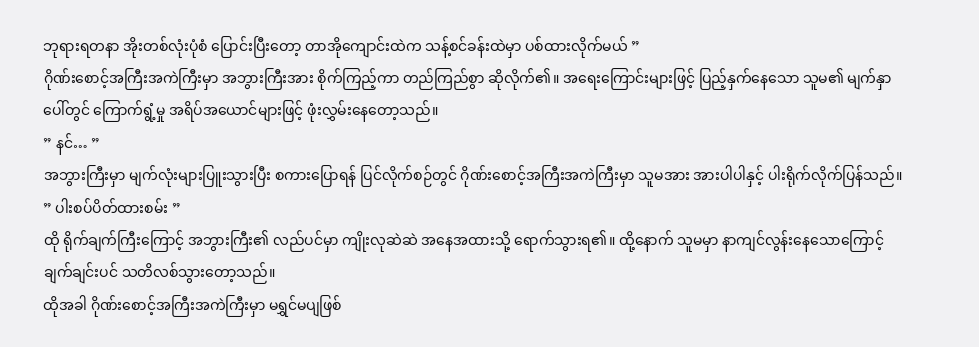ဘုရားရတနာ အိုးတစ်လုံးပုံစံ ပြောင်းပြီးတော့ တာအိုကျောင်းထဲက သန့်စင်ခန်းထဲမှာ ပစ်ထားလိုက်မယ် ”
ဂိုဏ်းစောင့်အကြီးအကဲကြီးမှာ အဘွားကြီးအား စိုက်ကြည့်ကာ တည်ကြည်စွာ ဆိုလိုက်၏။ အရေးကြောင်းများဖြင့် ပြည့်နှက်နေသော သူမ၏ မျက်နှာပေါ်တွင် ကြောက်ရွံ့မှု အရိပ်အယောင်များဖြင့် ဖုံးလွှမ်းနေတော့သည်။
” နင်… ”
အဘွားကြီးမှာ မျက်လုံးများပြူးသွားပြီး စကားပြောရန် ပြင်လိုက်စဉ်တွင် ဂိုဏ်းစောင့်အကြီးအကဲကြီးမှာ သူမအား အားပါပါနှင့် ပါးရိုက်လိုက်ပြန်သည်။
” ပါးစပ်ပိတ်ထားစမ်း ”
ထို ရိုက်ချက်ကြီးကြောင့် အဘွားကြီး၏ လည်ပင်မှာ ကျိုးလုဆဲဆဲ အနေအထားသို့ ရောက်သွားရ၏။ ထို့နောက် သူမမှာ နာကျင်လွန်းနေသောကြောင့် ချက်ချင်းပင် သတိလစ်သွားတော့သည်။
ထိုအခါ ဂိုဏ်းစောင့်အကြီးအကဲကြီးမှာ မရွှင်မပျဖြစ်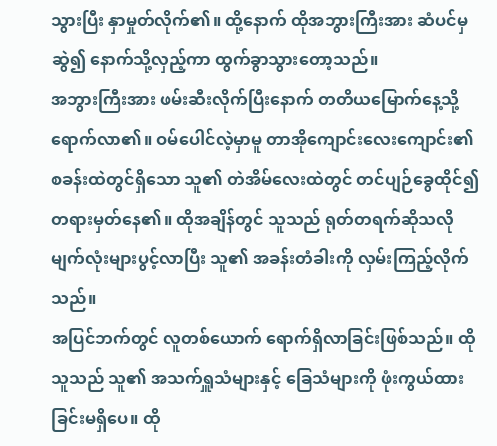သွားပြီး နှာမှုတ်လိုက်၏။ ထို့နောက် ထိုအဘွားကြီးအား ဆံပင်မှ ဆွဲ၍ နောက်သို့လှည့်ကာ ထွက်ခွာသွားတော့သည်။
အဘွားကြီးအား ဖမ်းဆီးလိုက်ပြီးနောက် တတိယမြောက်နေ့သို့ ရောက်လာ၏။ ဝမ်ပေါင်လဲ့မှာမူ တာအိုကျောင်းလေးကျောင်း၏ စခန်းထဲတွင်ရှိသော သူ၏ တဲအိမ်လေးထဲတွင် တင်ပျဉ်ခွေထိုင်၍ တရားမှတ်နေ၏။ ထိုအချိန်တွင် သူသည် ရုတ်တရက်ဆိုသလို မျက်လုံးများပွင့်လာပြီး သူ၏ အခန်းတံခါးကို လှမ်းကြည့်လိုက်သည်။
အပြင်ဘက်တွင် လူတစ်ယောက် ရောက်ရှိလာခြင်းဖြစ်သည်။ ထိုသူသည် သူ၏ အသက်ရှူသံများနှင့် ခြေသံများကို ဖုံးကွယ်ထားခြင်းမရှိပေ။ ထို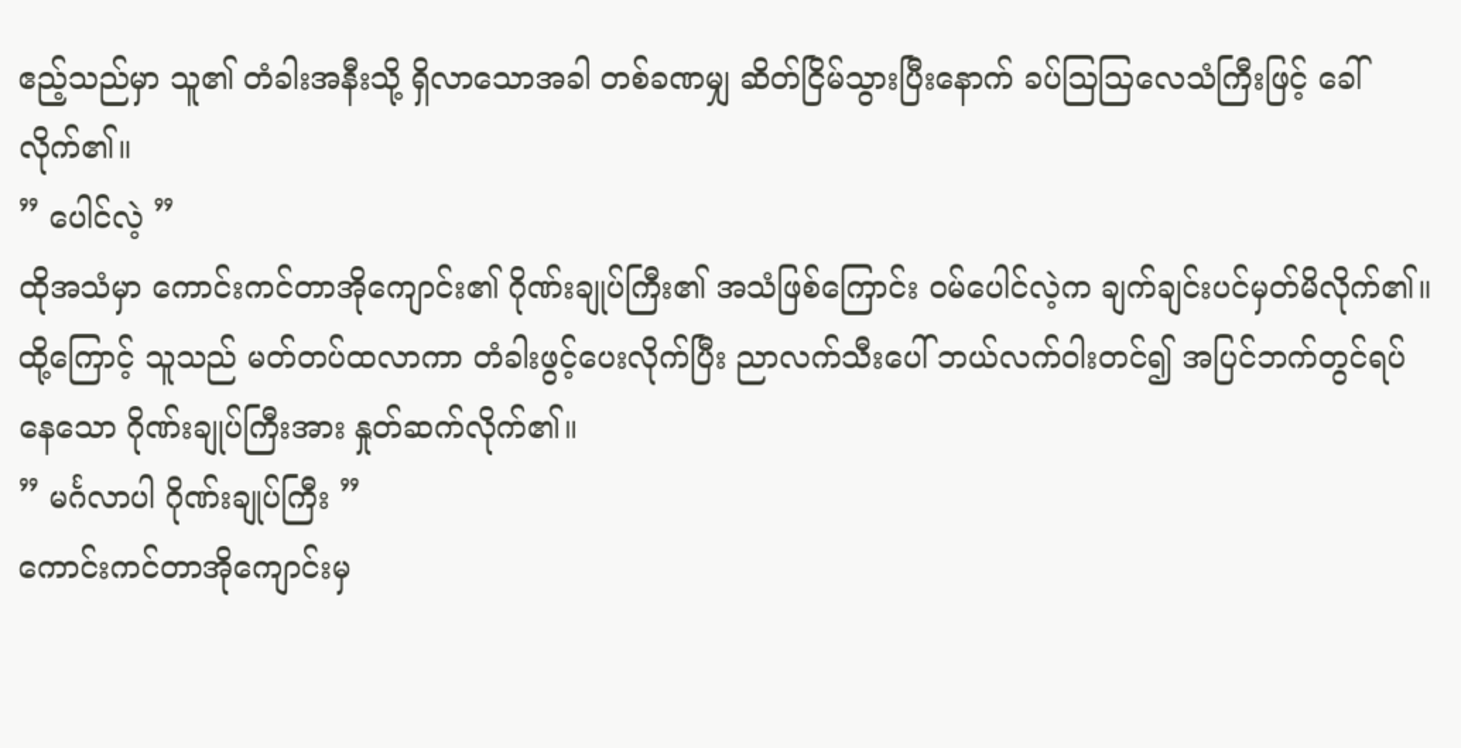ဧည့်သည်မှာ သူ၏ တံခါးအနီးသို့ ရှိလာသောအခါ တစ်ခဏမျှ ဆိတ်ငြိမ်သွားပြီးနောက် ခပ်ဩဩလေသံကြီးဖြင့် ခေါ်လိုက်၏။
” ပေါင်လဲ့ ”
ထိုအသံမှာ ကောင်းကင်တာအိုကျောင်း၏ ဂိုဏ်းချုပ်ကြီး၏ အသံဖြစ်ကြောင်း ဝမ်ပေါင်လဲ့က ချက်ချင်းပင်မှတ်မိလိုက်၏။ ထို့ကြောင့် သူသည် မတ်တပ်ထလာကာ တံခါးဖွင့်ပေးလိုက်ပြီး ညာလက်သီးပေါ် ဘယ်လက်ဝါးတင်၍ အပြင်ဘက်တွင်ရပ်နေသော ဂိုဏ်းချုပ်ကြီးအား နှုတ်ဆက်လိုက်၏။
” မင်္ဂလာပါ ဂိုဏ်းချုပ်ကြီး ”
ကောင်းကင်တာအိုကျောင်းမှ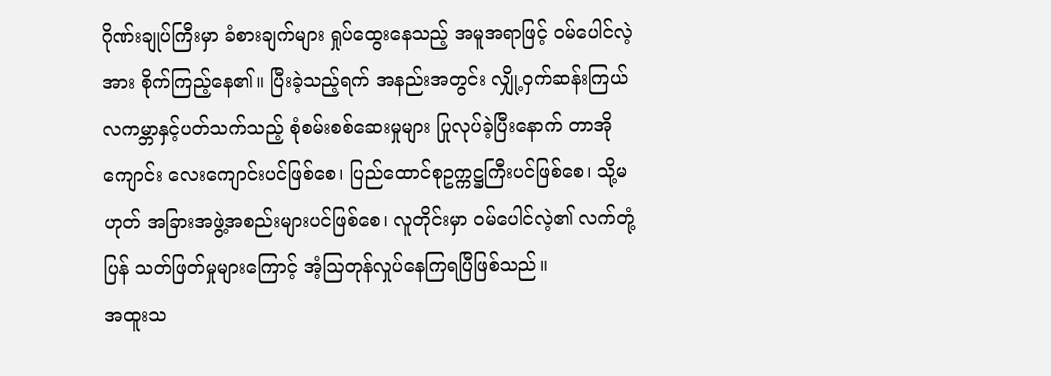ဂိုဏ်းချုပ်ကြီးမှာ ခံစားချက်များ ရှုပ်ထွေးနေသည့် အမူအရာဖြင့် ဝမ်ပေါင်လဲ့အား စိုက်ကြည့်နေ၏။ ပြီးခဲ့သည့်ရက် အနည်းအတွင်း လျှို့ဝှက်ဆန်းကြယ် လကမ္ဘာနှင့်ပတ်သက်သည့် စုံစမ်းစစ်ဆေးမှုများ ပြုလုပ်ခဲ့ပြီးနောက် တာအိုကျောင်း လေးကျောင်းပင်ဖြစ်စေ၊ ပြည်ထောင်စုဥက္ကဋ္ဌကြီးပင်ဖြစ်စေ၊ သို့မဟုတ် အခြားအဖွဲ့အစည်းများပင်ဖြစ်စေ၊ လူတိုင်းမှာ ဝမ်ပေါင်လဲ့၏ လက်တုံ့ပြန် သတ်ဖြတ်မှုများကြောင့် အံ့ဩတုန်လှုပ်နေကြရပြီဖြစ်သည်။
အထူးသ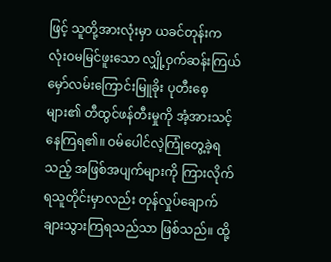ဖြင့် သူတို့အားလုံးမှာ ယခင်တုန်းက လုံးဝမမြင်ဖူးသော လျှို့ဝှက်ဆန်းကြယ် မှော်လမ်းကြောင်းမြူခိုး ပုတီးစေ့များ၏ တီထွင်ဖန်တီးမှုကို အံ့အားသင့်နေကြရ၏။ ဝမ်ပေါင်လဲ့ကြုံတွေ့ခဲ့ရသည့် အဖြစ်အပျက်များကို ကြားလိုက်ရသူတိုင်းမှာလည်း တုန်လှုပ်ချောက်ချားသွားကြရသည်သာ ဖြစ်သည်။ ထို့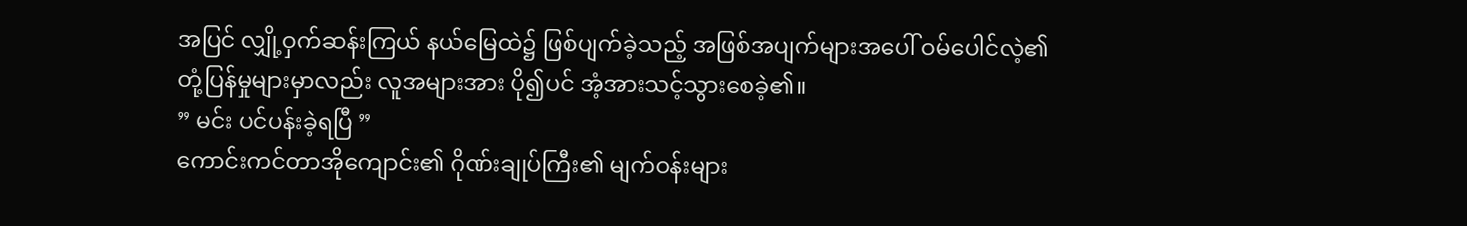အပြင် လျှို့ဝှက်ဆန်းကြယ် နယ်မြေထဲ၌ ဖြစ်ပျက်ခဲ့သည့် အဖြစ်အပျက်များအပေါ် ဝမ်ပေါင်လဲ့၏ တုံ့ပြန်မှုများမှာလည်း လူအများအား ပို၍ပင် အံ့အားသင့်သွားစေခဲ့၏။
” မင်း ပင်ပန်းခဲ့ရပြီ ”
ကောင်းကင်တာအိုကျောင်း၏ ဂိုဏ်းချုပ်ကြီး၏ မျက်ဝန်းများ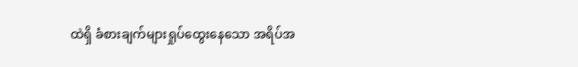ထဲရှိ ခံစားချက်များရှုပ်ထွေးနေသော အရိပ်အ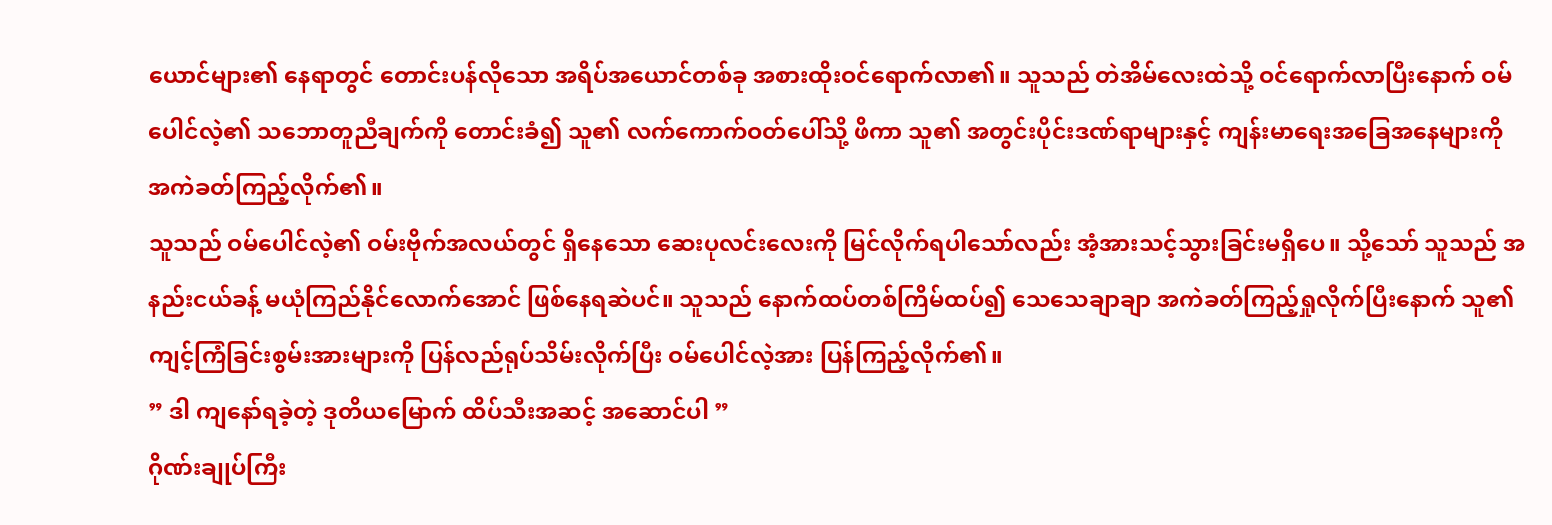ယောင်များ၏ နေရာတွင် တောင်းပန်လိုသော အရိပ်အယောင်တစ်ခု အစားထိုးဝင်ရောက်လာ၏။ သူသည် တဲအိမ်လေးထဲသို့ ဝင်ရောက်လာပြီးနောက် ဝမ်ပေါင်လဲ့၏ သဘောတူညီချက်ကို တောင်းခံ၍ သူ၏ လက်ကောက်ဝတ်ပေါ်သို့ ဖိကာ သူ၏ အတွင်းပိုင်းဒဏ်ရာများနှင့် ကျန်းမာရေးအခြေအနေများကို အကဲခတ်ကြည့်လိုက်၏။
သူသည် ဝမ်ပေါင်လဲ့၏ ဝမ်းဗိုက်အလယ်တွင် ရှိနေသော ဆေးပုလင်းလေးကို မြင်လိုက်ရပါသော်လည်း အံ့အားသင့်သွားခြင်းမရှိပေ။ သို့သော် သူသည် အနည်းငယ်ခန့် မယုံကြည်နိုင်လောက်အောင် ဖြစ်နေရဆဲပင်။ သူသည် နောက်ထပ်တစ်ကြိမ်ထပ်၍ သေသေချာချာ အကဲခတ်ကြည့်ရှုလိုက်ပြီးနောက် သူ၏ ကျင့်ကြံခြင်းစွမ်းအားများကို ပြန်လည်ရုပ်သိမ်းလိုက်ပြီး ဝမ်ပေါင်လဲ့အား ပြန်ကြည့်လိုက်၏။
” ဒါ ကျနော်ရခဲ့တဲ့ ဒုတိယမြောက် ထိပ်သီးအဆင့် အဆောင်ပါ ”
ဂိုဏ်းချုပ်ကြီး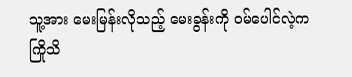သူ့အား မေးမြန်းလိုသည့် မေးခွန်းကို ဝမ်ပေါင်လဲ့က ကြိုသိ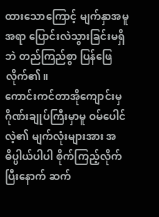ထားသောကြောင့် မျက်နှာအမူအရာ ပြောင်းလဲသွားခြင်းမရှိဘဲ တည်ကြည်စွာ ပြန်ဖြေလိုက်၏။
ကောင်းကင်တာအိုကျောင်းမှ ဂိုဏ်းချုပ်ကြီးမှာမူ ဝမ်ပေါင်လဲ့၏ မျက်လုံးများအား အဓိပ္ပါယ်ပါပါ စိုက်ကြည့်လိုက်ပြီးနောက် ဆက်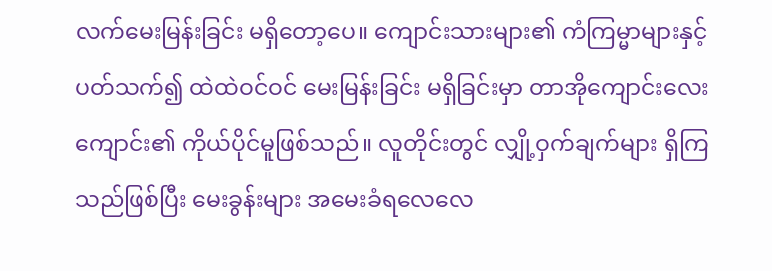လက်မေးမြန်းခြင်း မရှိတော့ပေ။ ကျောင်းသားများ၏ ကံကြမ္မာများနှင့် ပတ်သက်၍ ထဲထဲဝင်ဝင် မေးမြန်းခြင်း မရှိခြင်းမှာ တာအိုကျောင်းလေးကျောင်း၏ ကိုယ်ပိုင်မူဖြစ်သည်။ လူတိုင်းတွင် လျှို့ဝှက်ချက်များ ရှိကြသည်ဖြစ်ပြီး မေးခွန်းများ အမေးခံရလေလေ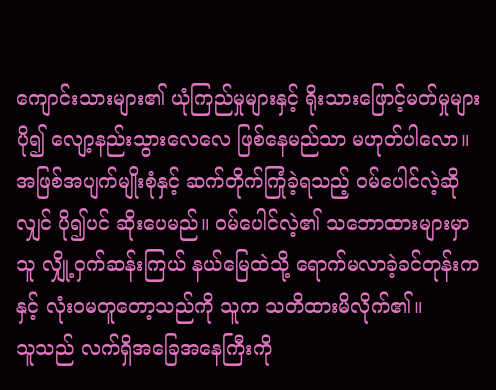ကျောင်းသားများ၏ ယုံကြည်မှုများနှင့် ရိုးသားဖြောင့်မတ်မှုများ ပို၍ လျော့နည်းသွားလေလေ ဖြစ်နေမည်သာ မဟုတ်ပါလော။ အဖြစ်အပျက်မျိုးစုံနှင့် ဆက်တိုက်ကြုံခဲ့ရသည့် ဝမ်ပေါင်လဲ့ဆိုလျှင် ပို၍ပင် ဆိုးပေမည်။ ဝမ်ပေါင်လဲ့၏ သဘောထားများမှာ သူ လျှို့ဝှက်ဆန်းကြယ် နယ်မြေထဲသို့ ရောက်မလာခဲ့ခင်တုန်းကနှင့် လုံးဝမတူတော့သည်ကို သူက သတိထားမိလိုက်၏။
သူသည် လက်ရှိအခြေအနေကြီးကို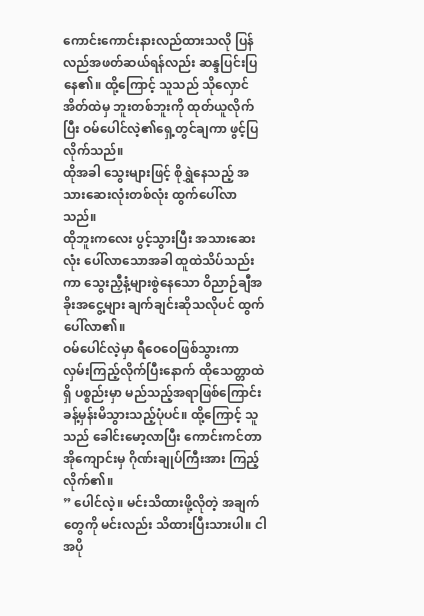ကောင်းကောင်းနားလည်ထားသလို ပြန်လည်အဖတ်ဆယ်ရန်လည်း ဆန္ဒပြင်းပြနေ၏။ ထို့ကြောင့် သူသည် သိုလှောင်အိတ်ထဲမှ ဘူးတစ်ဘူးကို ထုတ်ယူလိုက်ပြီး ဝမ်ပေါင်လဲ့၏ရှေ့တွင်ချကာ ဖွင့်ပြလိုက်သည်။
ထိုအခါ သွေးများဖြင့် စိုရွှဲနေသည့် အသားဆေးလုံးတစ်လုံး ထွက်ပေါ်လာသည်။
ထိုဘူးကလေး ပွင့်သွားပြီး အသားဆေးလုံး ပေါ်လာသောအခါ ထူထဲသိပ်သည်းကာ သွေးညှီနံ့များစွဲနေသော ဝိညာဉ်ချီအခိုးအငွေ့များ ချက်ချင်းဆိုသလိုပင် ထွက်ပေါ်လာ၏။
ဝမ်ပေါင်လဲ့မှာ ရီဝေဝေဖြစ်သွားကာ လှမ်းကြည့်လိုက်ပြီးနောက် ထိုသေတ္တာထဲရှိ ပစ္စည်းမှာ မည်သည့်အရာဖြစ်ကြောင်း ခန့်မှန်းမိသွားသည့်ပုံပင်။ ထို့ကြောင့် သူသည် ခေါင်းမော့လာပြီး ကောင်းကင်တာအိုကျောင်းမှ ဂိုဏ်းချုပ်ကြီးအား ကြည့်လိုက်၏။
” ပေါင်လဲ့။ မင်းသိထားဖို့လိုတဲ့ အချက်တွေကို မင်းလည်း သိထားပြီးသားပါ။ ငါ အပို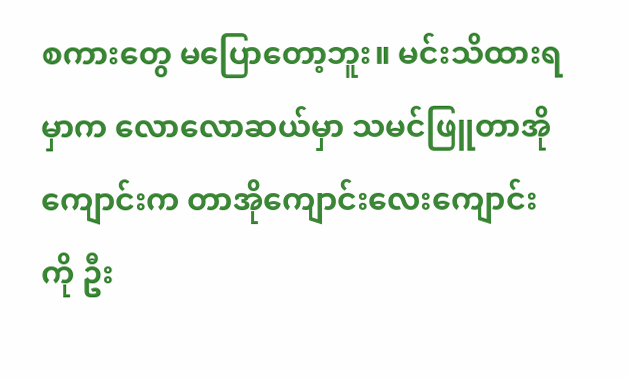စကားတွေ မပြောတော့ဘူး။ မင်းသိထားရမှာက လောလောဆယ်မှာ သမင်ဖြူတာအိုကျောင်းက တာအိုကျောင်းလေးကျောင်းကို ဦး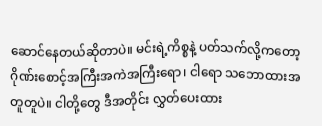ဆောင်နေတယ်ဆိုတာပဲ။ မင်းရဲ့ကိစ္စနဲ့ ပတ်သက်လို့ကတော့ ဂိုဏ်းစောင့်အကြီးအကဲအကြီးရော၊ ငါရော သဘောထားအတူတူပဲ။ ငါတို့တွေ ဒီအတိုင်း လွှတ်ပေးထား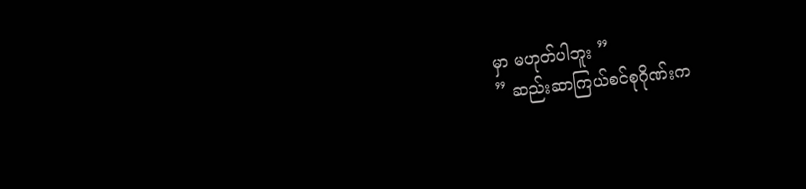မှာ မဟုတ်ပါဘူး ”
” ဆည်းဆာကြယ်စင်စုဂိုဏ်းက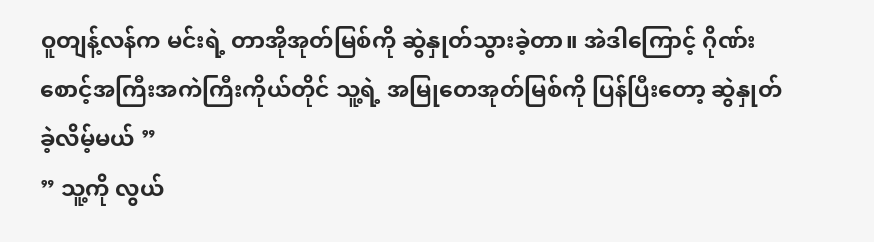ဝူတျန့်လန်က မင်းရဲ့ တာအိုအုတ်မြစ်ကို ဆွဲနှုတ်သွားခဲ့တာ။ အဲဒါကြောင့် ဂိုဏ်းစောင့်အကြီးအကဲကြီးကိုယ်တိုင် သူ့ရဲ့ အမြုတေအုတ်မြစ်ကို ပြန်ပြီးတော့ ဆွဲနှုတ်ခဲ့လိမ့်မယ် ”
” သူ့ကို လွယ်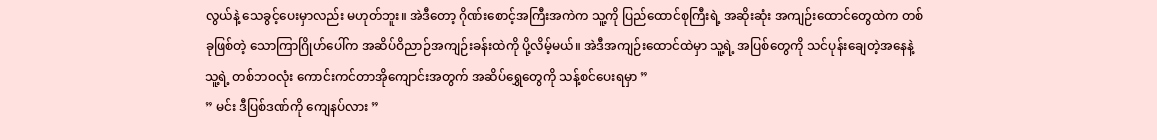လွယ်နဲ့ သေခွင့်ပေးမှာလည်း မဟုတ်ဘူး။ အဲဒီတော့ ဂိုဏ်းစောင့်အကြီးအကဲက သူ့ကို ပြည်ထောင်စုကြီးရဲ့ အဆိုးဆုံး အကျဉ်းထောင်တွေထဲက တစ်ခုဖြစ်တဲ့ သောကြာဂြိုဟ်ပေါ်က အဆိပ်ဝိညာဉ်အကျဉ်းခန်းထဲကို ပို့လိမ့်မယ်။ အဲဒီအကျဉ်းထောင်ထဲမှာ သူ့ရဲ့ အပြစ်တွေကို သင်ပုန်းချေတဲ့အနေနဲ့ သူ့ရဲ့ တစ်ဘဝလုံး ကောင်းကင်တာအိုကျောင်းအတွက် အဆိပ်ရွှေတွေကို သန့်စင်ပေးရမှာ ”
” မင်း ဒီပြစ်ဒဏ်ကို ကျေနပ်လား ”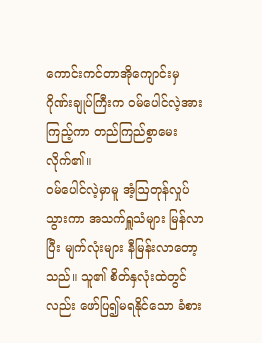ကောင်းကင်တာအိုကျောင်းမှ ဂိုဏ်းချုပ်ကြီးက ဝမ်ပေါင်လဲ့အားကြည့်ကာ တည်ကြည်စွာမေးလိုက်၏။
ဝမ်ပေါင်လဲ့မှာမူ အံ့ဩတုန်လှုပ်သွားကာ အသက်ရှူသံများ မြန်လာပြီး မျက်လုံးများ နီမြန်းလာတော့သည်။ သူ၏ စိတ်နှလုံးထဲတွင်လည်း ဖော်ပြ၍မရနိုင်သော ခံစား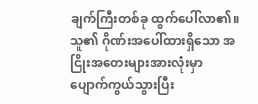ချက်ကြီးတစ်ခု ထွက်ပေါ်လာ၏။ သူ၏ ဂိုဏ်းအပေါ်ထားရှိသော အငြိုးအတေးများအားလုံးမှာ ပျောက်ကွယ်သွားပြီး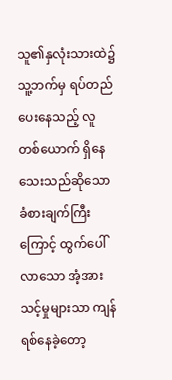သူ၏နှလုံးသားထဲ၌ သူ့ဘက်မှ ရပ်တည်ပေးနေသည့် လူတစ်ယောက် ရှိနေသေးသည်ဆိုသော ခံစားချက်ကြီးကြောင့် ထွက်ပေါ်လာသော အံ့အားသင့်မှုများသာ ကျန်ရစ်နေခဲ့တော့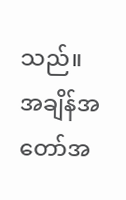သည်။
အချိန်အတော်အ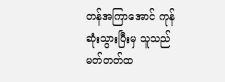တန်အကြာအောင် ကုန်ဆုံးသွားပြီးမှ သူသည် မတ်တတ်ထ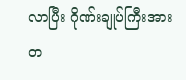လာပြီး ဂိုဏ်းချုပ်ကြီးအား တ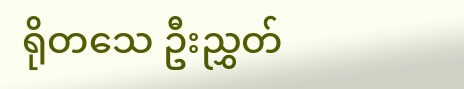ရိုတသေ ဦးညွှတ်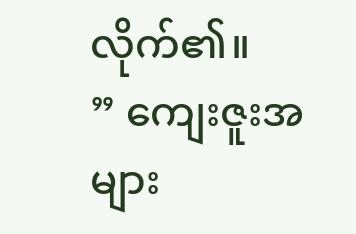လိုက်၏။
” ကျေးဇူးအများ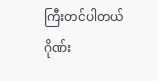ကြီးတင်ပါတယ် ဂိုဏ်း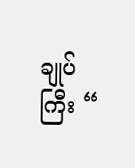ချုပ်ကြီး “